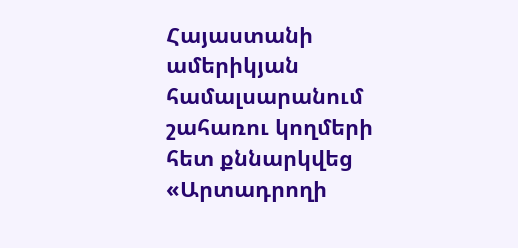Հայաստանի ամերիկյան համալսարանում շահառու կողմերի հետ քննարկվեց «Արտադրողի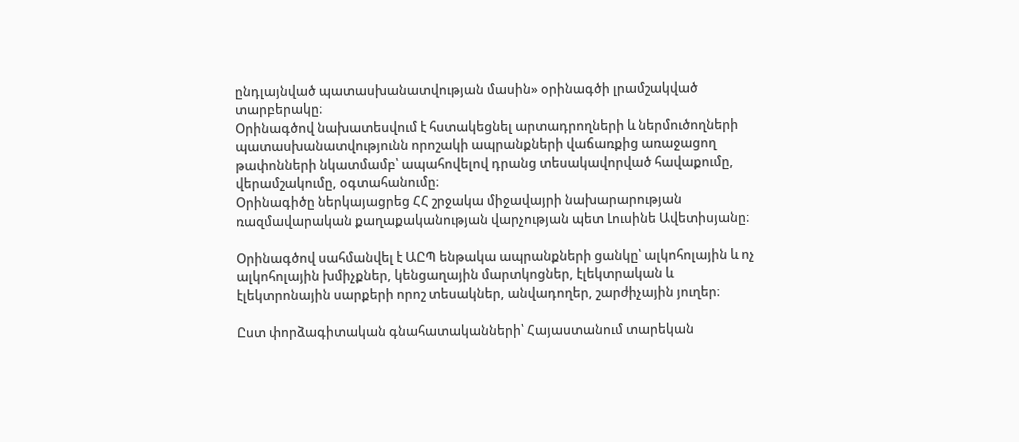ընդլայնված պատասխանատվության մասին» օրինագծի լրամշակված տարբերակը։
Օրինագծով նախատեսվում է հստակեցնել արտադրողների և ներմուծողների պատասխանատվությունն որոշակի ապրանքների վաճառքից առաջացող թափոնների նկատմամբ՝ ապահովելով դրանց տեսակավորված հավաքումը, վերամշակումը, օգտահանումը։
Օրինագիծը ներկայացրեց ՀՀ շրջակա միջավայրի նախարարության ռազմավարական քաղաքականության վարչության պետ Լուսինե Ավետիսյանը։

Օրինագծով սահմանվել է ԱԸՊ ենթակա ապրանքների ցանկը՝ ալկոհոլային և ոչ ալկոհոլային խմիչքներ, կենցաղային մարտկոցներ, էլեկտրական և էլեկտրոնային սարքերի որոշ տեսակներ, անվադողեր, շարժիչային յուղեր։

Ըստ փորձագիտական գնահատականների՝ Հայաստանում տարեկան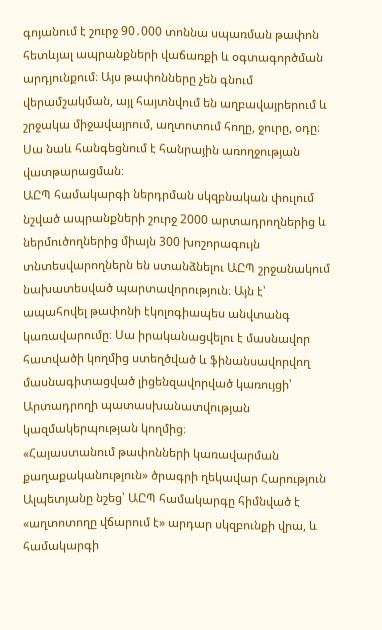գոյանում է շուրջ 90․000 տոննա սպառման թափոն հետևյալ ապրանքների վաճառքի և օգտագործման արդյունքում։ Այս թափոնները չեն գնում վերամշակման, այլ հայտնվում են աղբավայրերում և շրջակա միջավայրում, աղտոտում հողը, ջուրը, օդը։ Սա նաև հանգեցնում է հանրային առողջության վատթարացման։
ԱԸՊ համակարգի ներդրման սկզբնական փուլում նշված ապրանքների շուրջ 2000 արտադրողներից և ներմուծողներից միայն 300 խոշորագույն տնտեսվարողներն են ստանձնելու ԱԸՊ շրջանակում նախատեսված պարտավորություն։ Այն է՝ ապահովել թափոնի էկոլոգիապես անվտանգ կառավարումը։ Սա իրականացվելու է մասնավոր հատվածի կողմից ստեղծված և ֆինանսավորվող մասնագիտացված լիցենզավորված կառույցի՝ Արտադրողի պատասխանատվության կազմակերպության կողմից։
«Հայաստանում թափոնների կառավարման քաղաքականություն» ծրագրի ղեկավար Հարություն Ալպետյանը նշեց՝ ԱԸՊ համակարգը հիմնված է «աղտոտողը վճարում է» արդար սկզբունքի վրա, և համակարգի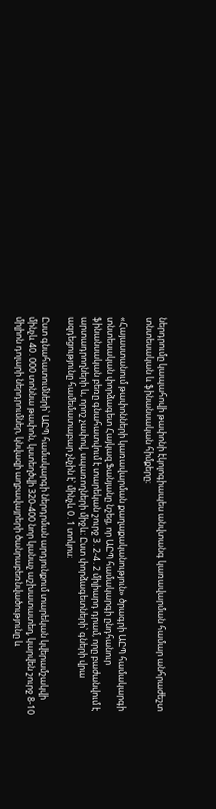ներդրումը կապահովի թափոնի էկոլոգիապես անվտանգ կառավարման համար անհրաժեշտ տնտեսական և ֆինանսական հիմքերը։

«Հայաստանում թափոնների կառավարման քաղաքականություն» ծրագրի ԱԸՊ համակարգի տնտեսական փորձագետ Հայկազ Ֆանյանը նշեց, որ ԱԸՊ համակարգի ընդհանուր ֆինանսական բեռը գնահատվում է տարեկան շուրջ 3․2-4․2 միլիարդ դրամ, որը բաժանվում է արտադրողների և, որոշ չափով, սպառողների միջև։ Ըստ փորձագետների՝ գների վրա ազդեցությունը համեմատաբար չնչին է՝ մինչև 0․1 տոկոս։

Ըստ գնահատումների՝ ԱԸՊ համակարգի ներդրման արդյունքում տարեկան կվերամշակվի մինչև 40․000 տոննա թափոն, կստեղծվի 320-400 նոր կանաչ աշխատատեղ, կարվեն շուրջ 8-10 միլիոն դոլարի ներդրումներ, կնվազի աղբավայրերի ծանրաբեռնվածությունը և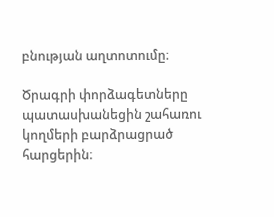բնության աղտոտումը։

Ծրագրի փորձագետները պատասխանեցին շահառու կողմերի բարձրացրած հարցերին։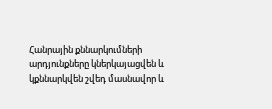Հանրային քննարկումների արդյունքները կներկայացվեն և կքննարկվեն շվեդ մասնավոր և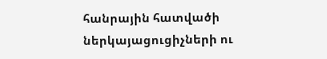հանրային հատվածի ներկայացուցիչների ու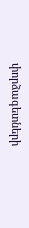փորձագետների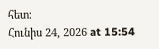հետ։
Հունիս 24, 2026 at 15:54